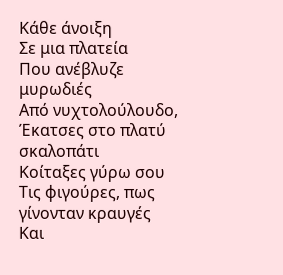Κάθε άνοιξη
Σε μια πλατεία
Που ανέβλυζε μυρωδιές
Από νυχτολούλουδο,
Έκατσες στο πλατύ σκαλοπάτι
Κοίταξες γύρω σου
Τις φιγούρες, πως γίνονταν κραυγές
Και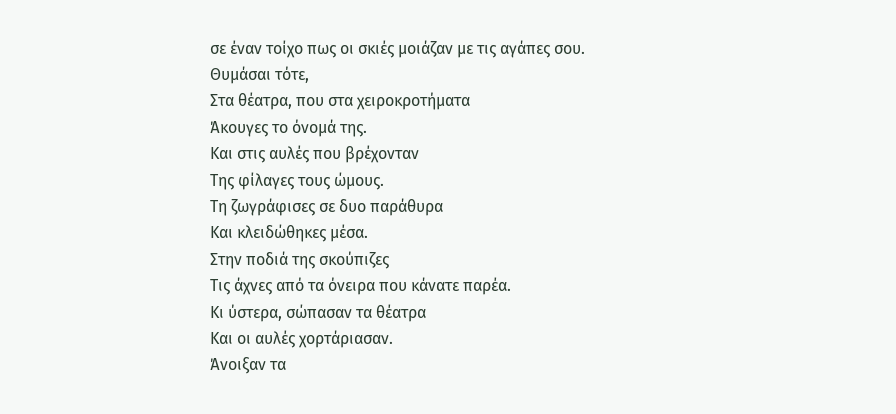σε έναν τοίχο πως οι σκιές μοιάζαν με τις αγάπες σου.
Θυμάσαι τότε,
Στα θέατρα, που στα χειροκροτήματα
Άκουγες το όνομά της.
Και στις αυλές που βρέχονταν
Της φίλαγες τους ώμους.
Τη ζωγράφισες σε δυο παράθυρα
Και κλειδώθηκες μέσα.
Στην ποδιά της σκούπιζες
Τις άχνες από τα όνειρα που κάνατε παρέα.
Κι ύστερα, σώπασαν τα θέατρα
Και οι αυλές χορτάριασαν.
Άνοιξαν τα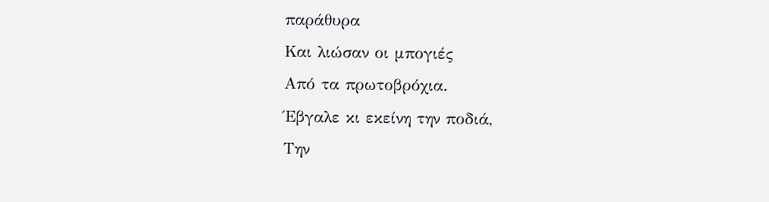παράθυρα
Και λιώσαν οι μπογιές
Από τα πρωτοβρόχια.
Έβγαλε κι εκείνη την ποδιά,
Την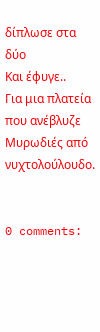δίπλωσε στα δύο
Και έφυγε..
Για μια πλατεία που ανέβλυζε
Μυρωδιές από νυχτολούλουδο.


0 comments: